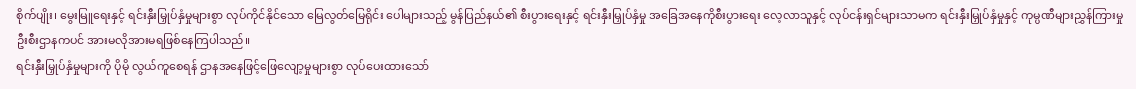စိုက်ပျိုး၊ မွေးမြူရေးနှင့် ရင်းနှီးမြှုပ်နှံမှုများစွာ လုပ်ကိုင်နိုင်သော မြေလွတ်မြေရိုင်း ပေါများသည့် မွန်ပြည်နယ်၏ စီးပွားရေးနှင့် ရင်းနှီးမြှုပ်နှံမှု အခြေအနေကိုစီးပွားရေး လေ့လာသူနှင့် လုပ်ငန်းရှင်များသာမက ရင်းနှီးမြှုပ်နှံမှုနှင့် ကုမ္ပဏီများညွှန်ကြားမှုဦးစီးဌာနကပင် အားမလိုအားမရဖြစ်နေကြပါသည်။
ရင်းနှီးမြှုပ်နှံမှုများကို ပိုမို လွယ်ကူစေရန် ဌာနအနေဖြင့်ဖြေလျော့မှုများစွာ လုပ်ပေးထားသော်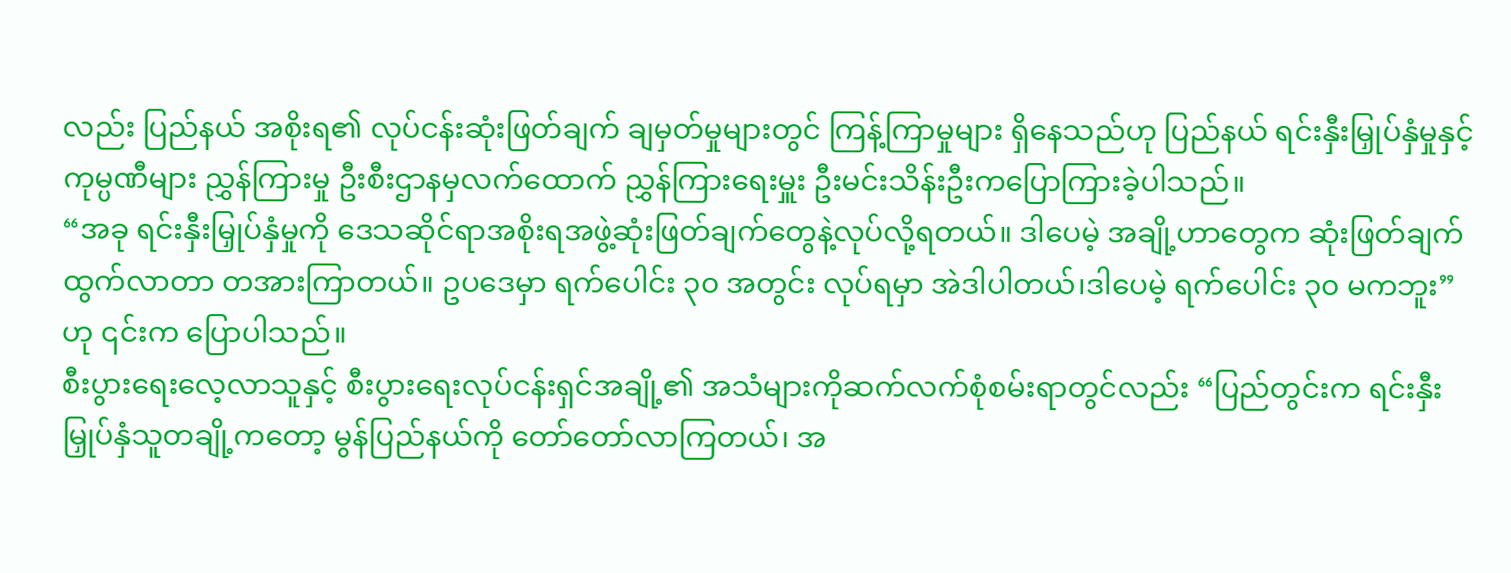လည်း ပြည်နယ် အစိုးရ၏ လုပ်ငန်းဆုံးဖြတ်ချက် ချမှတ်မှုများတွင် ကြန့်ကြာမှုများ ရှိနေသည်ဟု ပြည်နယ် ရင်းနှီးမြှုပ်နှံမှုနှင့် ကုမ္ပဏီများ ညွှန်ကြားမှု ဦးစီးဌာနမှလက်ထောက် ညွှန်ကြားရေးမှူး ဦးမင်းသိန်းဦးကပြောကြားခဲ့ပါသည်။
“အခု ရင်းနှီးမြှုပ်နှံမှုကို ဒေသဆိုင်ရာအစိုးရအဖွဲ့ဆုံးဖြတ်ချက်တွေနဲ့လုပ်လို့ရတယ်။ ဒါပေမဲ့ အချို့ဟာတွေက ဆုံးဖြတ်ချက်ထွက်လာတာ တအားကြာတယ်။ ဥပဒေမှာ ရက်ပေါင်း ၃၀ အတွင်း လုပ်ရမှာ အဲဒါပါတယ်၊ဒါပေမဲ့ ရက်ပေါင်း ၃၀ မကဘူး”ဟု ၎င်းက ပြောပါသည်။
စီးပွားရေးလေ့လာသူနှင့် စီးပွားရေးလုပ်ငန်းရှင်အချို့၏ အသံများကိုဆက်လက်စုံစမ်းရာတွင်လည်း “ပြည်တွင်းက ရင်းနှီးမြှုပ်နှံသူတချို့ကတော့ မွန်ပြည်နယ်ကို တော်တော်လာကြတယ်၊ အ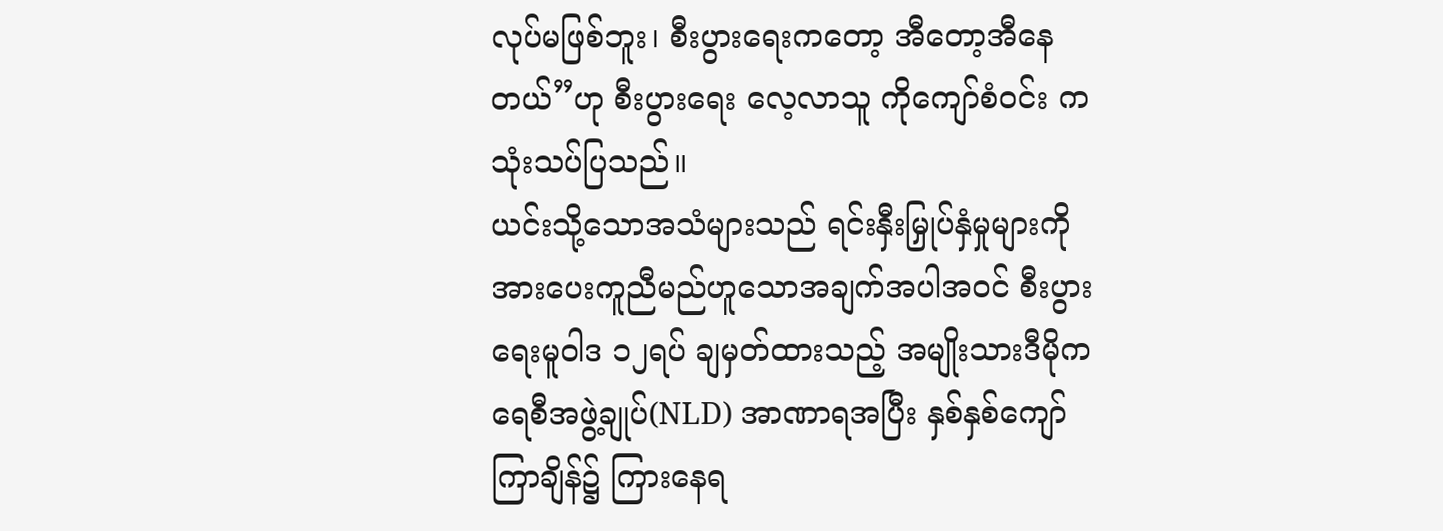လုပ်မဖြစ်ဘူး၊ စီးပွားရေးကတော့ အီတော့အီနေတယ်”ဟု စီးပွားရေး လေ့လာသူ ကိုကျော်စံဝင်း က သုံးသပ်ပြသည်။
ယင်းသို့သောအသံများသည် ရင်းနှီးမြှုပ်နှံမှုများကို အားပေးကူညီမည်ဟူသောအချက်အပါအဝင် စီးပွားရေးမူဝါဒ ၁၂ရပ် ချမှတ်ထားသည့် အမျိုးသားဒီမိုကရေစီအဖွဲ့ချုပ်(NLD) အာဏာရအပြီး နှစ်နှစ်ကျော် ကြာချိန်၌ ကြားနေရ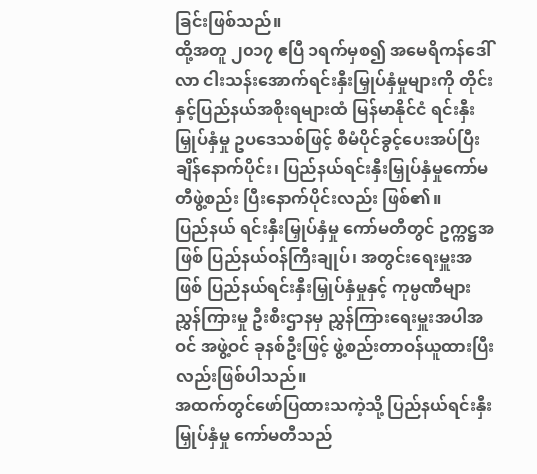ခြင်းဖြစ်သည်။
ထို့အတူ ၂၀၁၇ ဧပြီ ၁ရက်မှစ၍ အမေရိကန်ဒေါ်လာ ငါးသန်းအောက်ရင်းနှီးမြှုပ်နှံမှုများကို တိုင်းနှင့်ပြည်နယ်အစိုးရများထံ မြန်မာနိုင်ငံ ရင်းနှီးမြှုပ်နှံမှု ဥပဒေသစ်ဖြင့် စီမံပိုင်ခွင့်ပေးအပ်ပြီးချိန်နောက်ပိုင်း၊ ပြည်နယ်ရင်းနှီးမြှုပ်နှံမှုကော်မတီဖွဲ့စည်း ပြီးနောက်ပိုင်းလည်း ဖြစ်၏။
ပြည်နယ် ရင်းနှီးမြှုပ်နှံမှု ကော်မတီတွင် ဥက္ကဋ္ဌအဖြစ် ပြည်နယ်ဝန်ကြီးချုပ်၊ အတွင်းရေးမှူးအဖြစ် ပြည်နယ်ရင်းနှီးမြှုပ်နှံမှုနှင့် ကုမ္ပဏီများ ညွှန်ကြားမှု ဦးစီးဌာနမှ ညွှန်ကြားရေးမှူးအပါအဝင် အဖွဲ့ဝင် ခုနစ်ဦးဖြင့် ဖွဲ့စည်းတာဝန်ယူထားပြီးလည်းဖြစ်ပါသည်။
အထက်တွင်ဖော်ပြထားသကဲ့သို့ ပြည်နယ်ရင်းနှီးမြှုပ်နှံမှု ကော်မတီသည်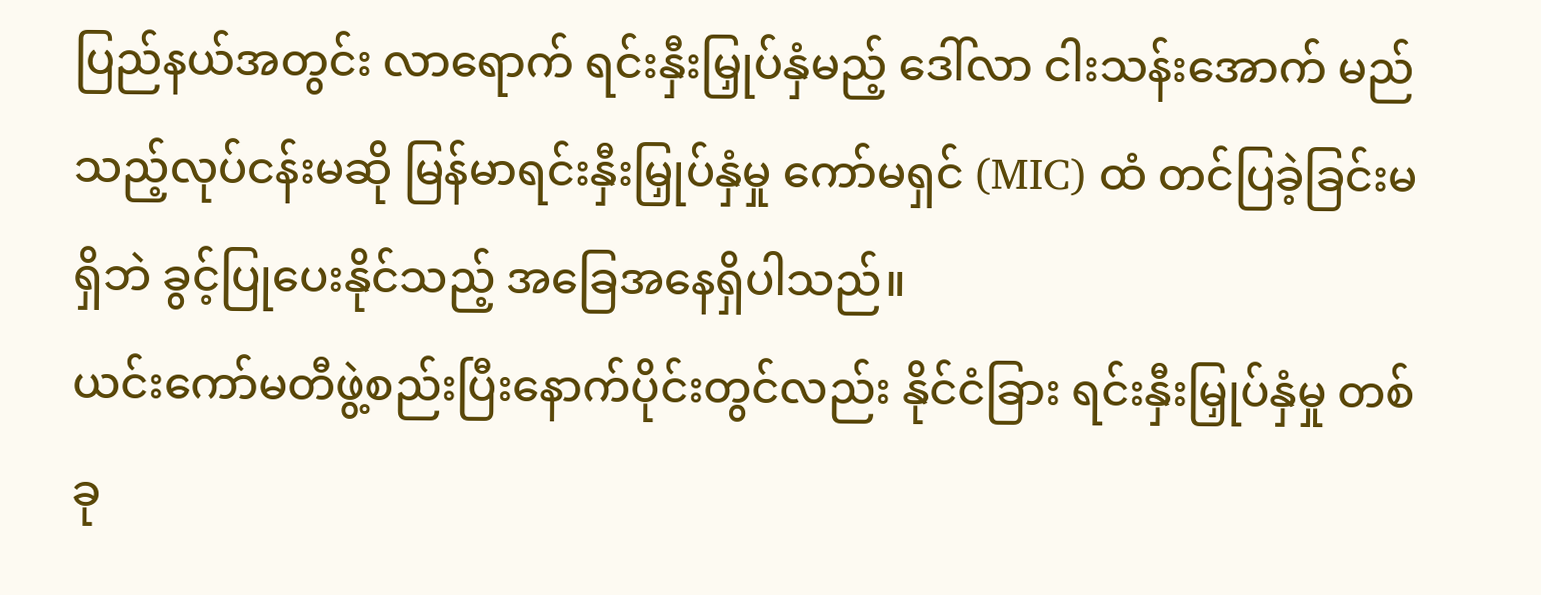ပြည်နယ်အတွင်း လာရောက် ရင်းနှီးမြှုပ်နှံမည့် ဒေါ်လာ ငါးသန်းအောက် မည်သည့်လုပ်ငန်းမဆို မြန်မာရင်းနှီးမြှုပ်နှံမှု ကော်မရှင် (MIC) ထံ တင်ပြခဲ့ခြင်းမရှိဘဲ ခွင့်ပြုပေးနိုင်သည့် အခြေအနေရှိပါသည်။
ယင်းကော်မတီဖွဲ့စည်းပြီးနောက်ပိုင်းတွင်လည်း နိုင်ငံခြား ရင်းနှီးမြှုပ်နှံမှု တစ်ခု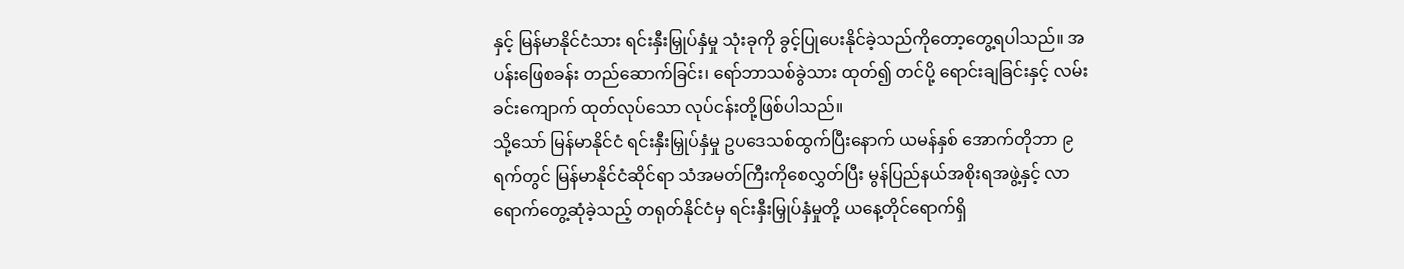နှင့် မြန်မာနိုင်ငံသား ရင်းနှီးမြှုပ်နှံမှု သုံးခုကို ခွင့်ပြုပေးနိုင်ခဲ့သည်ကိုတော့တွေ့ရပါသည်။ အပန်းဖြေစခန်း တည်ဆောက်ခြင်း၊ ရော်ဘာသစ်ခွဲသား ထုတ်၍ တင်ပို့ ရောင်းချခြင်းနှင့် လမ်းခင်းကျောက် ထုတ်လုပ်သော လုပ်ငန်းတို့ဖြစ်ပါသည်။
သို့သော် မြန်မာနိုင်ငံ ရင်းနှီးမြှုပ်နှံမှု ဥပဒေသစ်ထွက်ပြီးနောက် ယမန်နှစ် အောက်တိုဘာ ၉ ရက်တွင် မြန်မာနိုင်ငံဆိုင်ရာ သံအမတ်ကြီးကိုစေလွှတ်ပြီး မွန်ပြည်နယ်အစိုးရအဖွဲ့နှင့် လာရောက်တွေ့ဆုံခဲ့သည့် တရုတ်နိုင်ငံမှ ရင်းနှီးမြှုပ်နှံမှုတို့ ယနေ့တိုင်ရောက်ရှိ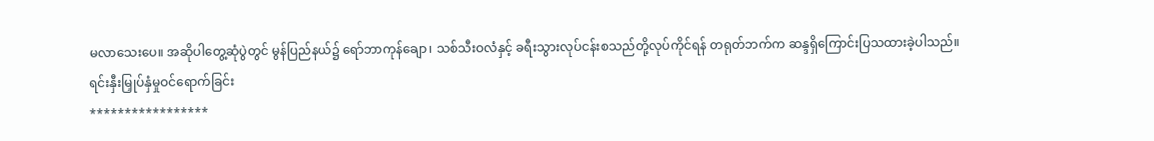မလာသေးပေ။ အဆိုပါတွေ့ဆုံပွဲတွင် မွန်ပြည်နယ်၌ ရော်ဘာကုန်ချော၊ သစ်သီးဝလံနှင့် ခရီးသွားလုပ်ငန်းစသည်တို့လုပ်ကိုင်ရန် တရုတ်ဘက်က ဆန္ဒရှိကြောင်းပြသထားခဲ့ပါသည်။
ရင်းနှီးမြှုပ်နှံမှုဝင်ရောက်ခြင်း
*****************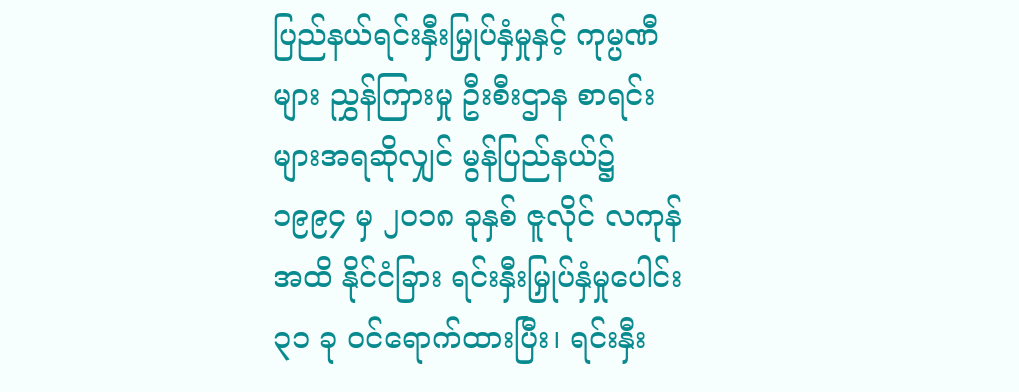ပြည်နယ်ရင်းနှီးမြှုပ်နှံမှုနှင့် ကုမ္ပဏီများ ညွှန်ကြားမှု ဦးစီးဌာန စာရင်းများအရဆိုလျှင် မွန်ပြည်နယ်၌ ၁၉၉၄ မှ ၂၀၁၈ ခုနှစ် ဇူလိုင် လကုန်အထိ နိုင်ငံခြား ရင်းနှီးမြှုပ်နှံမှုပေါင်း ၃၁ ခု ဝင်ရောက်ထားပြီး၊ ရင်းနှီး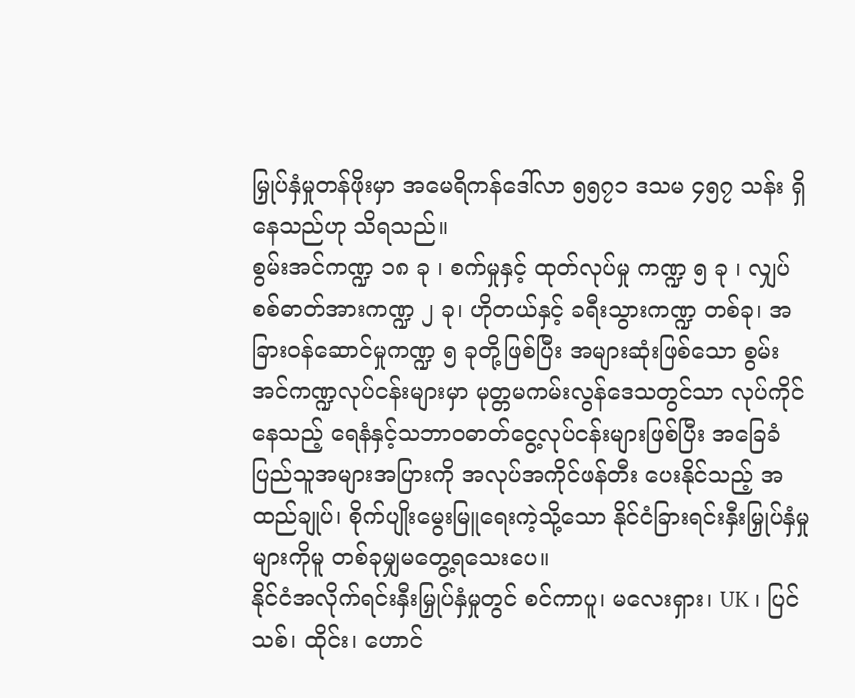မြှုပ်နှံမှုတန်ဖိုးမှာ အမေရိကန်ဒေါ်လာ ၅၅၇၁ ဒသမ ၄၅၇ သန်း ရှိနေသည်ဟု သိရသည်။
စွမ်းအင်ကဏ္ဍ ၁၈ ခု ၊ စက်မှုနှင့် ထုတ်လုပ်မှု ကဏ္ဍ ၅ ခု ၊ လျှပ်စစ်ဓာတ်အားကဏ္ဍ ၂ ခု၊ ဟိုတယ်နှင့် ခရီးသွားကဏ္ဍ တစ်ခု၊ အခြားဝန်ဆောင်မှုကဏ္ဍ ၅ ခုတို့ဖြစ်ပြီး အများဆုံးဖြစ်သော စွမ်းအင်ကဏ္ဍလုပ်ငန်းများမှာ မုတ္တမကမ်းလွန်ဒေသတွင်သာ လုပ်ကိုင်နေသည့် ရေနံနှင့်သဘာဝဓာတ်ငွေ့လုပ်ငန်းများဖြစ်ပြီး အခြေခံပြည်သူအများအပြားကို အလုပ်အကိုင်ဖန်တီး ပေးနိုင်သည့် အထည်ချုပ်၊ စိုက်ပျိုးမွေးမြူရေးကဲ့သို့သော နိုင်ငံခြားရင်းနှီးမြှုပ်နှံမှုများကိုမူ တစ်ခုမျှမတွေ့ရသေးပေ။
နိုင်ငံအလိုက်ရင်းနှီးမြှုပ်နှံမှုတွင် စင်ကာပူ၊ မလေးရှား၊ UK ၊ ပြင်သစ်၊ ထိုင်း၊ ဟောင်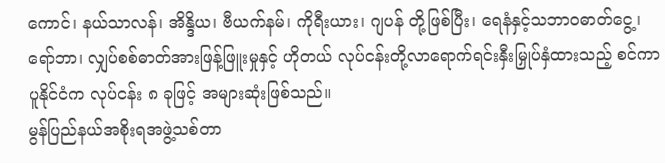ကောင်၊ နယ်သာလန်၊ အိန္ဒိယ၊ ဗီယက်နမ်၊ ကိုရီးယား၊ ဂျပန် တို့ဖြစ်ပြီး၊ ရေနံနှင့်သဘာဝဓာတ်ငွေ့၊ ရော်ဘာ၊ လျှပ်စစ်ဓာတ်အားဖြန့်ဖြူးမှုနှင့် ဟိုတယ် လုပ်ငန်းတို့လာရောက်ရင်းနှီးမြှုပ်နှံထားသည့် စင်ကာပူနိုင်ငံက လုပ်ငန်း ၈ ခုဖြင့် အများဆုံးဖြစ်သည်။
မွန်ပြည်နယ်အစိုးရအဖွဲ့သစ်တာ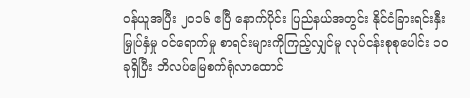ဝန်ယူအပြီး ၂၀၁၆ ဧပြီ နောက်ပိုင်း ပြည်နယ်အတွင်း နိုင်ငံခြားရင်းနှီးမြှုပ်နှံမှု ဝင်ရောက်မှု စာရင်းများကိုကြည့်လျှင်မူ လုပ်ငန်းစုစုပေါင်း ၁၀ ခုရှိပြီး ဘိလပ်မြေစက်ရုံလာထောင်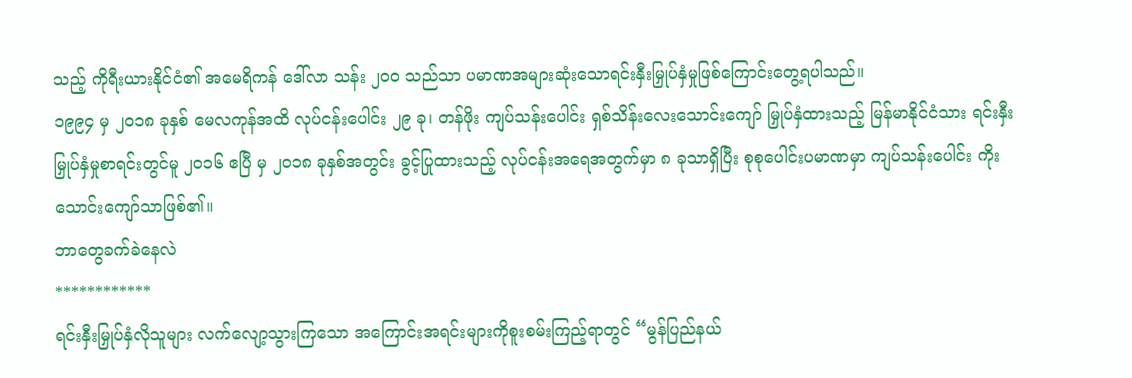သည့် ကိုရီးယားနိုင်ငံ၏ အမေရိကန် ဒေါ်လာ သန်း ၂၀၀ သည်သာ ပမာဏအများဆုံးသောရင်းနှီးမြှုပ်နှံမှုဖြစ်ကြောင်းတွေ့ရပါသည်။
၁၉၉၄ မှ ၂၀၁၈ ခုနှစ် မေလကုန်အထိ လုပ်ငန်းပေါင်း ၂၉ ခု၊ တန်ဖိုး ကျပ်သန်းပေါင်း ရှစ်သိန်းလေးသောင်းကျော် မြှုပ်နှံထားသည့် မြန်မာနိုင်ငံသား ရင်းနှီးမြှုပ်နှံမှုစာရင်းတွင်မူ ၂၀၁၆ ဧပြီ မှ ၂၀၁၈ ခုနှစ်အတွင်း ခွင့်ပြုထားသည့် လုပ်ငန်းအရေအတွက်မှာ ၈ ခုသာရှိပြီး စုစုပေါင်းပမာဏမှာ ကျပ်သန်းပေါင်း ကိုးသောင်းကျော်သာဖြစ်၏။
ဘာတွေခက်ခဲနေလဲ
************
ရင်းနှီးမြှုပ်နှံလိုသူများ လက်လျော့သွားကြသော အကြောင်းအရင်းများကိုစူးစမ်းကြည့်ရာတွင် “မွန်ပြည်နယ်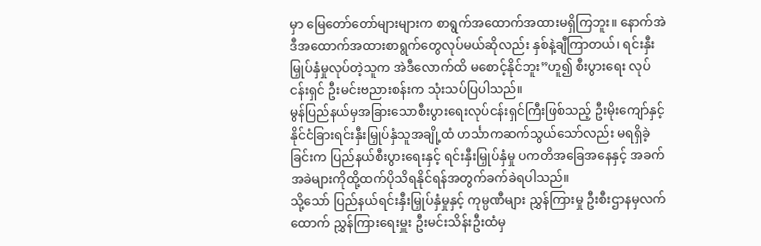မှာ မြေတော်တော်များများက စာရွက်အထောက်အထားမရှိကြဘူး။ နောက်အဲဒီအထောက်အထားစာရွက်တွေလုပ်မယ်ဆိုလည်း နှစ်နဲ့ချီကြာတယ်၊ ရင်းနှီးမြှုပ်နှံမှုလုပ်တဲ့သူက အဲဒီလောက်ထိ မစောင့်နိုင်ဘူး”ဟူ၍ စီးပွားရေး လုပ်ငန်းရှင် ဦးမင်းဗညားစန်းက သုံးသပ်ပြပါသည်။
မွန်ပြည်နယ်မှအခြားသောစီးပွားရေးလုပ်ငန်းရှင်ကြီးဖြစ်သည့် ဦးမိုးကျော်နှင့် နိုင်ငံခြားရင်းနှီးမြှုပ်နှံသူအချို့ထံ ဟင်္သာကဆက်သွယ်သော်လည်း မရရှိခဲ့ခြင်းက ပြည်နယ်စီးပွားရေးနှင့် ရင်းနှီးမြှုပ်နှံမှု ပကတိအခြေအနေနှင့် အခက်အခဲများကိုထို့ထက်ပိုသိရနိုင်ရန်အတွက်ခက်ခဲရပါသည်။
သို့သော် ပြည်နယ်ရင်းနှီးမြှုပ်နှံမှုနှင့် ကုမ္ပဏီများ ညွှန်ကြားမှု ဦးစီးဌာနမှလက်ထောက် ညွှန်ကြားရေးမှူး ဦးမင်းသိန်းဦးထံမှ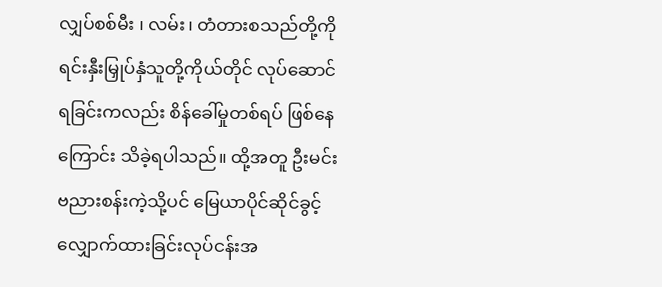လျှပ်စစ်မီး ၊ လမ်း၊ တံတားစသည်တို့ကို ရင်းနှီးမြှုပ်နှံသူတို့ကိုယ်တိုင် လုပ်ဆောင်ရခြင်းကလည်း စိန်ခေါ်မှုတစ်ရပ် ဖြစ်နေကြောင်း သိခဲ့ရပါသည်။ ထို့အတူ ဦးမင်းဗညားစန်းကဲ့သို့ပင် မြေယာပိုင်ဆိုင်ခွင့်လျှောက်ထားခြင်းလုပ်ငန်းအ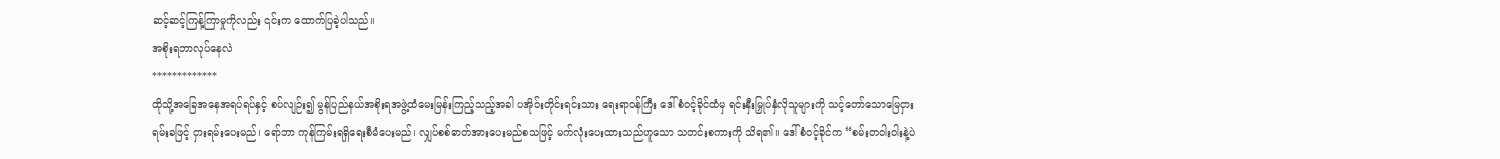ဆင့်ဆင့်ကြန့်ကြာမှုကိုလည်း ၎င်းက ထောက်ပြခဲ့ပါသည်။
အစိုးရဘာလုပ်နေလဲ
*************
ထိုသို့အခြေအနေအရပ်ရပ်နှင့် စပ်လျဉ်း၍ မွန်ပြည်နယ်အစိုးရအဖွဲ့ထံမေးမြန်းကြည့်သည့်အခါ ပအိုဝ်းတိုင်းရင်းသား ရေးရာဝန်ကြီး ဒေါ်စံဝင့်ခိုင်ထံမှ ရင်းနှီးမြှုပ်နှံလိုသူများကို သင့်တော်သောမြေငှားရမ်းခဖြင့် ငှားရမ်းပေးမည်၊ ရော်ဘာ ကုန်ကြမ်းရရှိရေးစီမံပေးမည်၊ လျှပ်စစ်ဓာတ်အားပေးမည်စသဖြင့် မက်လုံးပေးထားသည်ဟူသော သတင်းစကားကို သိရ၏။ ဒေါ်စံဝင့်ခိုင်က “စမ်းတဝါးဝါးနဲ့ပဲ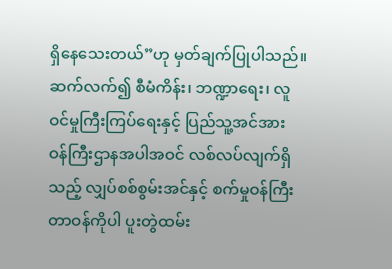ရှိနေသေးတယ်”ဟု မှတ်ချက်ပြုပါသည်။
ဆက်လက်၍ စီမံကိန်း၊ ဘဏ္ဍာရေး၊ လူဝင်မှုကြီးကြပ်ရေးနှင့် ပြည်သူ့အင်အား ဝန်ကြီးဌာနအပါအဝင် လစ်လပ်လျက်ရှိသည့် လျှပ်စစ်စွမ်းအင်နှင့် စက်မှုဝန်ကြီးတာဝန်ကိုပါ ပူးတွဲထမ်း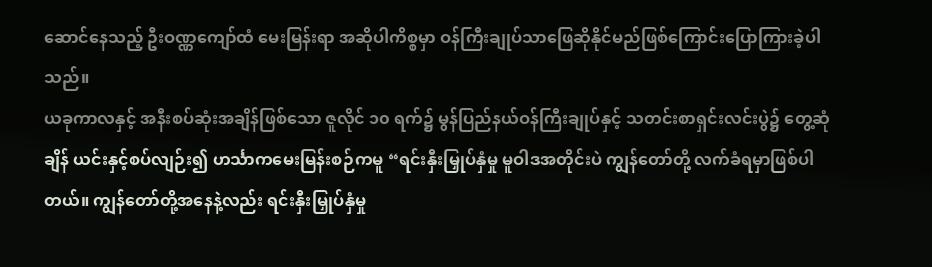ဆောင်နေသည့် ဦးဝဏ္ဏကျော်ထံ မေးမြန်းရာ အဆိုပါကိစ္စမှာ ဝန်ကြီးချုပ်သာဖြေဆိုနိုင်မည်ဖြစ်ကြောင်းပြောကြားခဲ့ပါသည်။
ယခုကာလနှင့် အနီးစပ်ဆုံးအချိန်ဖြစ်သော ဇူလိုင် ၁၀ ရက်၌ မွန်ပြည်နယ်ဝန်ကြီးချုပ်နှင့် သတင်းစာရှင်းလင်းပွဲ၌ တွေ့ဆုံ ချိန် ယင်းနှင့်စပ်လျဉ်း၍ ဟင်္သာကမေးမြန်းစဉ်ကမူ “ရင်းနှီးမြှုပ်နှံမှု မူဝါဒအတိုင်းပဲ ကျွန်တော်တို့ လက်ခံရမှာဖြစ်ပါတယ်။ ကျွန်တော်တို့အနေနဲ့လည်း ရင်းနှီးမြှုပ်နှံမှု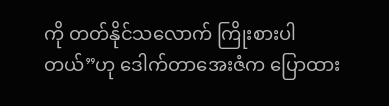ကို တတ်နိုင်သလောက် ကြိုးစားပါတယ်”ဟု ဒေါက်တာအေးဇံက ပြောထား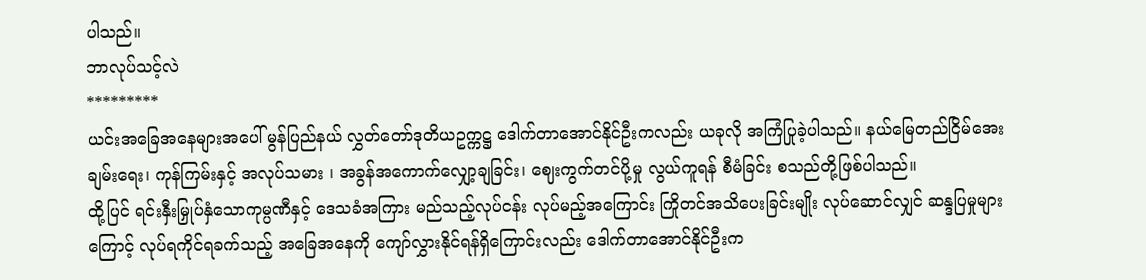ပါသည်။
ဘာလုပ်သင့်လဲ
*********
ယင်းအခြေအနေများအပေါ် မွန်ပြည်နယ် လွှတ်တော်ဒုတိယဥက္ကဋ္ဌ ဒေါက်တာအောင်နိုင်ဦးကလည်း ယခုလို အကြံပြုခဲ့ပါသည်။ နယ်မြေတည်ငြိမ်အေးချမ်းရေး၊ ကုန်ကြမ်းနှင့် အလုပ်သမား ၊ အခွန်အကောက်လျှော့ချခြင်း၊ ဈေးကွက်တင်ပို့မှု လွယ်ကူရန် စီမံခြင်း စသည်တို့ဖြစ်ပါသည်။
ထို့ပြင် ရင်းနှီးမြှုပ်နှံသောကုမ္ပဏီနှင့် ဒေသခံအကြား မည်သည့်လုပ်ငန်း လုပ်မည့်အကြောင်း ကြိုတင်အသိပေးခြင်းမျိုး လုပ်ဆောင်လျှင် ဆန္ဒပြမှုများကြောင့် လုပ်ရကိုင်ရခက်သည့် အခြေအနေကို ကျော်လွှားနိုင်ရန်ရှိကြောင်းလည်း ဒေါက်တာအောင်နိုင်ဦးက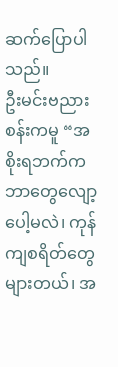ဆက်ပြောပါသည်။
ဦးမင်းဗညားစန်းကမူ “အစိုးရဘက်က ဘာတွေလျော့ပေါ့မလဲ၊ ကုန်ကျစရိတ်တွေများတယ်၊ အ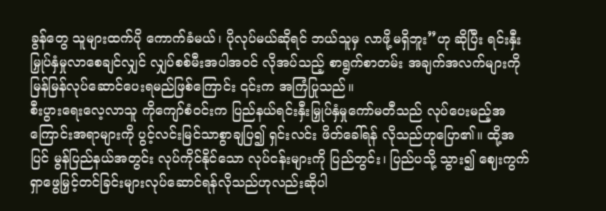ခွန်တွေ သူများထက်ပို ကောက်ခံမယ်၊ ပိုလုပ်မယ်ဆိုရင် ဘယ်သူမှ လာဖို့မရှိဘူး”ဟု ဆိုပြီး ရင်းနှီးမြှုပ်နှံမှုလာစေချင်လျှင် လျှပ်စစ်မီးအပါအဝင် လိုအပ်သည့် စာရွက်စာတမ်း အချက်အလက်များကို မြန်မြန်လုပ်ဆောင်ပေးရမည်ဖြစ်ကြောင်း ၎င်းက အကြံပြုသည်။
စီးပွားရေးလေ့လာသူ ကိုကျော်စံဝင်းက ပြည်နယ်ရင်းနှီးမြှုပ်နှံမှုကော်မတီသည် လုပ်ပေးမည့်အကြောင်းအရာများကို ပွင့်လင်းမြင်သာစွာချပြ၍ ရှင်းလင်း ဖိတ်ခေါ်ရန် လိုသည်ဟုပြော၏။ ထို့အပြင် မွန်ပြည်နယ်အတွင်း လုပ်ကိုင်နိုင်သော လုပ်ငန်းများကို ပြည်တွင်း၊ ပြည်ပသို့ သွား၍ ဈေးကွက်ရှာဖွေမြှင့်တင်ခြင်းများလုပ်ဆောင်ရန်လိုသည်ဟုလည်းဆိုပါ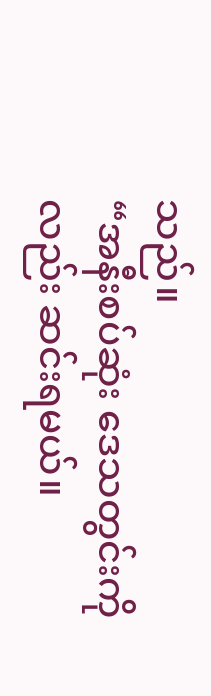သည်။
“အနီးစပ်ဆုံး ဒေသတွင်းကိုလည်း ဆင်းရမယ်။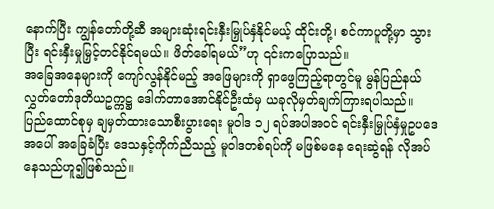နောက်ပြီး ကျွန်တော်တို့ဆီ အများဆုံးရင်းနှီးမြှုပ်နှံနိုင်မယ့် ထိုင်းတို့၊ စင်ကာပူတို့မှာ သွားပြီး ရင်းနှီးမှုမြှင့်တင်နိုင်ရမယ်။ ဖိတ်ခေါ်ရမယ်”ဟု ၎င်းကပြောသည်။
အခြေအနေများကို ကျော်လွန်နိုင်မည့် အဖြေများကို ရှာဖွေကြည့်ရာတွင်မူ မွန်ပြည်နယ် လွှတ်တော်ဒုတိယဥက္ကဋ္ဌ ဒေါက်တာအောင်နိုင်ဦးထံမှ ယခုလိုမှတ်ချက်ကြားရပါသည်။
ပြည်ထောင်စုမှ ချမှတ်ထားသောစီးပွားရေး မူဝါဒ ၁၂ ရပ်အပါအဝင် ရင်းနှီးမြှုပ်နှံမှုဥပဒေအပေါ် အခြေခံပြီး ဒေသနှင့်ကိုက်ညီသည့် မူဝါဒတစ်ရပ်ကို မဖြစ်မနေ ရေးဆွဲရန် လိုအပ်နေသည်ဟူ၍ဖြစ်သည်။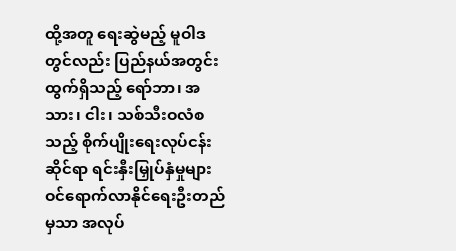ထို့အတူ ရေးဆွဲမည့် မူဝါဒတွင်လည်း ပြည်နယ်အတွင်းထွက်ရှိသည့် ရော်ဘာ၊ အသား၊ ငါး၊ သစ်သီးဝလံစသည့် စိုက်ပျိုးရေးလုပ်ငန်းဆိုင်ရာ ရင်းနှီးမြှုပ်နှံမှုများ ဝင်ရောက်လာနိုင်ရေးဦးတည်မှသာ အလုပ်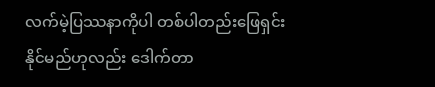လက်မဲ့ပြဿနာကိုပါ တစ်ပါတည်းဖြေရှင်းနိုင်မည်ဟုလည်း ဒေါက်တာ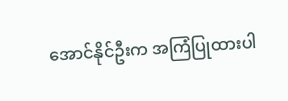အောင်နိုင်ဦးက အကြံပြုထားပါ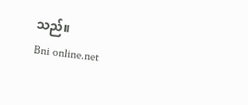သည်။
Bni online.net